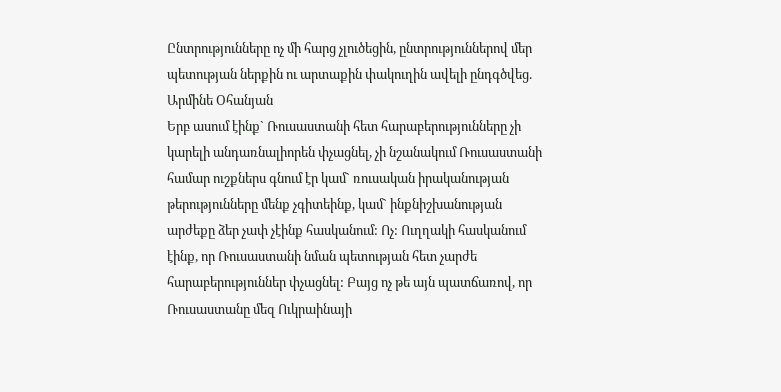Ընտրությունները ոչ մի հարց չլուծեցին, ընտրություններով մեր պետության ներքին ու արտաքին փակուղին ավելի ընդգծվեց. Արմինե Օհանյան
Երբ ասում էինք` Ռուսաստանի հետ հարաբերությունները չի կարելի անդառնալիորեն փչացնել, չի նշանակում Ռուսաստանի համար ուշքներս գնում էր կամ` ռուսական իրականության թերությունները մենք չգիտեինք, կամ` ինքնիշխանության արժեքը ձեր չափ չէինք հասկանում: Ոչ: Ուղղակի հասկանում էինք, որ Ռուսաստանի նման պետության հետ չարժե հարաբերություններ փչացնել: Բայց ոչ թե այն պատճառով, որ Ռուսաստանը մեզ Ուկրաինայի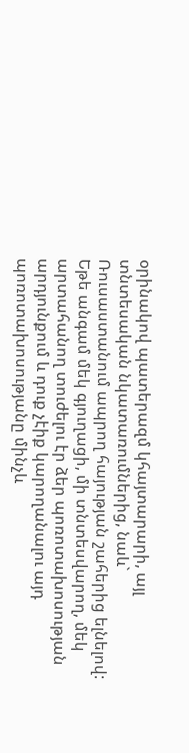օրինակով պատերազմ կհայտարարի, այլ տնտեսական նկատառումներից, նաև` Ռուսաստանում ապրող հայության շահերից ելնելով:
Եթե անգամ մեկ գյուղացի, մի տնտեսվարող, մեկ արտահանող տուժելու էր ձեր պոռոտախոսության արդյունքում և դուք չէիք կարողանալու այդ պոռոտախոսությանը մինչև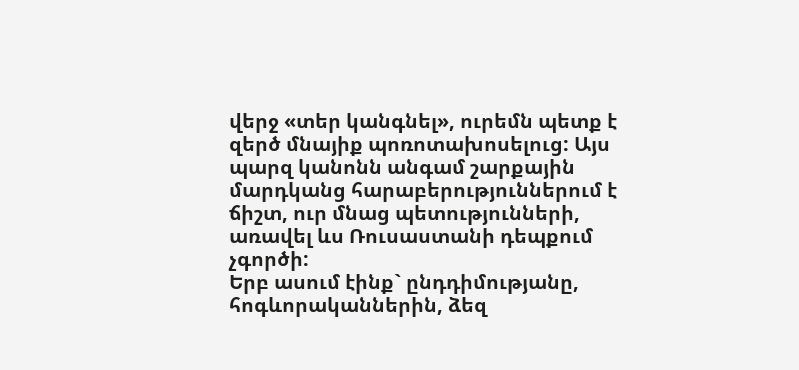վերջ «տեր կանգնել», ուրեմն պետք է զերծ մնայիք պոռոտախոսելուց: Այս պարզ կանոնն անգամ շարքային մարդկանց հարաբերություններում է ճիշտ, ուր մնաց պետությունների, առավել ևս Ռուսաստանի դեպքում չգործի:
Երբ ասում էինք` ընդդիմությանը, հոգևորականներին, ձեզ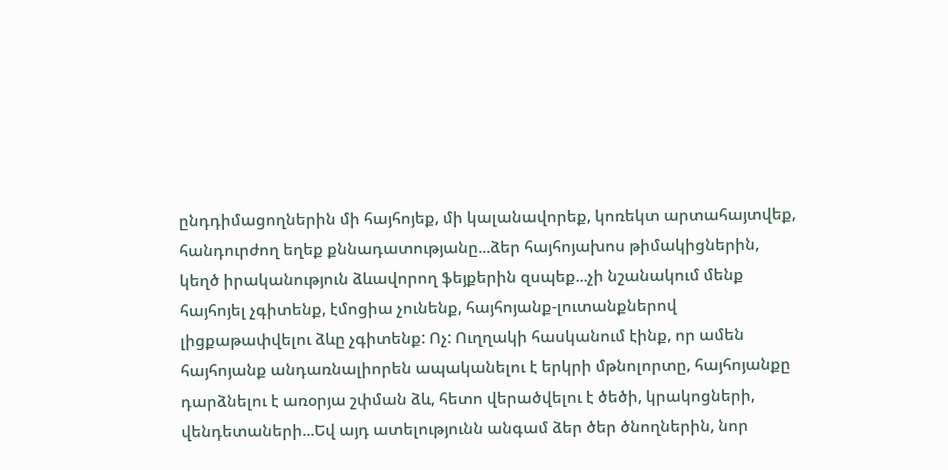ընդդիմացողներին մի հայհոյեք, մի կալանավորեք, կոռեկտ արտահայտվեք, հանդուրժող եղեք քննադատությանը...ձեր հայհոյախոս թիմակիցներին, կեղծ իրականություն ձևավորող ֆեյքերին զսպեք...չի նշանակում մենք հայհոյել չգիտենք, էմոցիա չունենք, հայհոյանք-լուտանքներով լիցքաթափվելու ձևը չգիտենք: Ոչ: Ուղղակի հասկանում էինք, որ ամեն հայհոյանք անդառնալիորեն ապականելու է երկրի մթնոլորտը, հայհոյանքը դարձնելու է առօրյա շփման ձև, հետո վերածվելու է ծեծի, կրակոցների, վենդետաների...Եվ այդ ատելությունն անգամ ձեր ծեր ծնողներին, նոր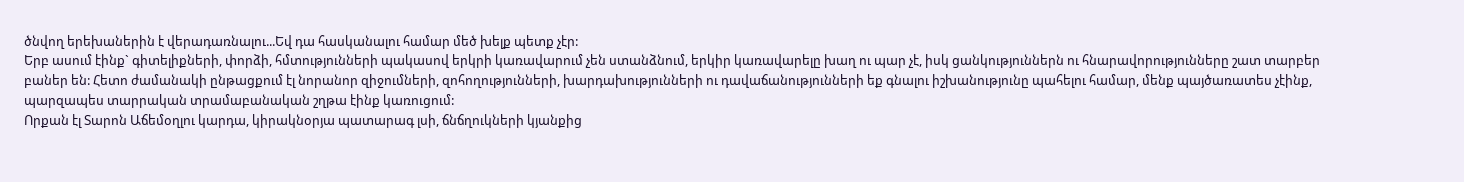ծնվող երեխաներին է վերադառնալու...Եվ դա հասկանալու համար մեծ խելք պետք չէր:
Երբ ասում էինք` գիտելիքների, փորձի, հմտությունների պակասով երկրի կառավարում չեն ստանձնում, երկիր կառավարելը խաղ ու պար չէ, իսկ ցանկություններն ու հնարավորությունները շատ տարբեր բաներ են: Հետո ժամանակի ընթացքում էլ նորանոր զիջումների, զոհողությունների, խարդախությունների ու դավաճանությունների եք գնալու իշխանությունը պահելու համար, մենք պայծառատես չէինք, պարզապես տարրական տրամաբանական շղթա էինք կառուցում:
Որքան էլ Տարոն Աճեմօղլու կարդա, կիրակնօրյա պատարագ լսի, ճնճղուկների կյանքից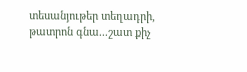տեսանյութեր տեղադրի, թատրոն գնա...շատ քիչ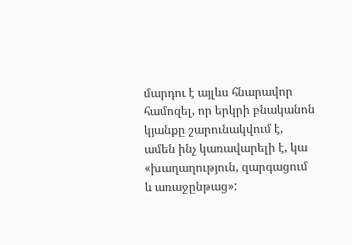մարդու է այլևս հնարավոր համոզել, որ երկրի բնականոն կյանքը շարունակվում է, ամեն ինչ կառավարելի է, կա «խաղաղություն, զարգացում և առաջընթաց»: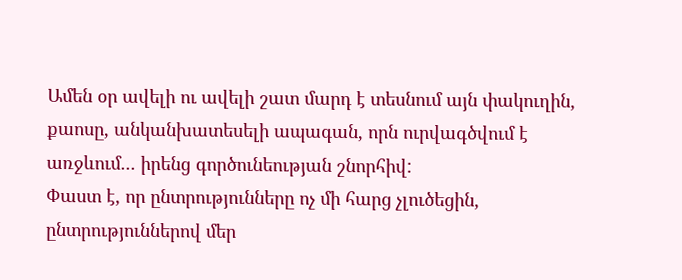Ամեն օր ավելի ու ավելի շատ մարդ է տեսնում այն փակուղին, քաոսը, անկանխատեսելի ապագան, որն ուրվագծվում է առջևում... իրենց գործունեության շնորհիվ:
Փաստ է, որ ընտրությունները ոչ մի հարց չլուծեցին, ընտրություններով մեր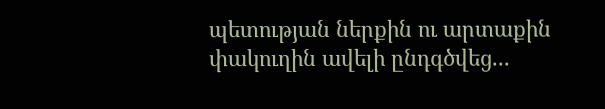պետության ներքին ու արտաքին փակուղին ավելի ընդգծվեց...